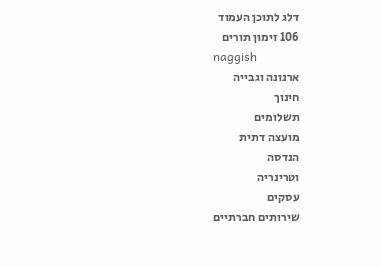דלג לתוכן העמוד
106 זימון תורים
naggish
ארנונה וגבייה
חינוך
תשלומים
מועצה דתית
הנדסה
וטרינריה
עסקים
שירותים חברתיים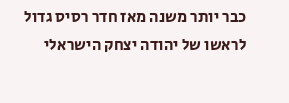כבר יותר משנה מאז חדר רסיס גדול לראשו של יהודה יצחק הישראלי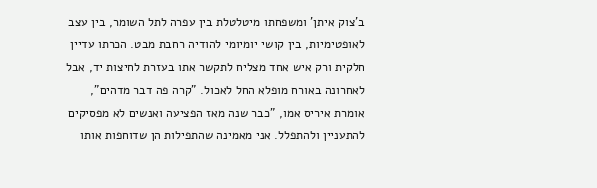ב'צוק איתן' ומשפחתו מיטלטלת בין עפרה לתל השומר, בין עצב לאופטימיות, בין קושי יומיומי להודיה רחבת מבט. הכרתו עדיין חלקית ורק איש אחד מצליח לתקשר אתו בעזרת לחיצות יד, אבל לאחרונה באורח מופלא החל לאכול. "קרה פה דבר מדהים", אומרת איריס אמו, "כבר שנה מאז הפציעה ואנשים לא מפסיקים להתעניין ולהתפלל. אני מאמינה שהתפילות הן שדוחפות אותו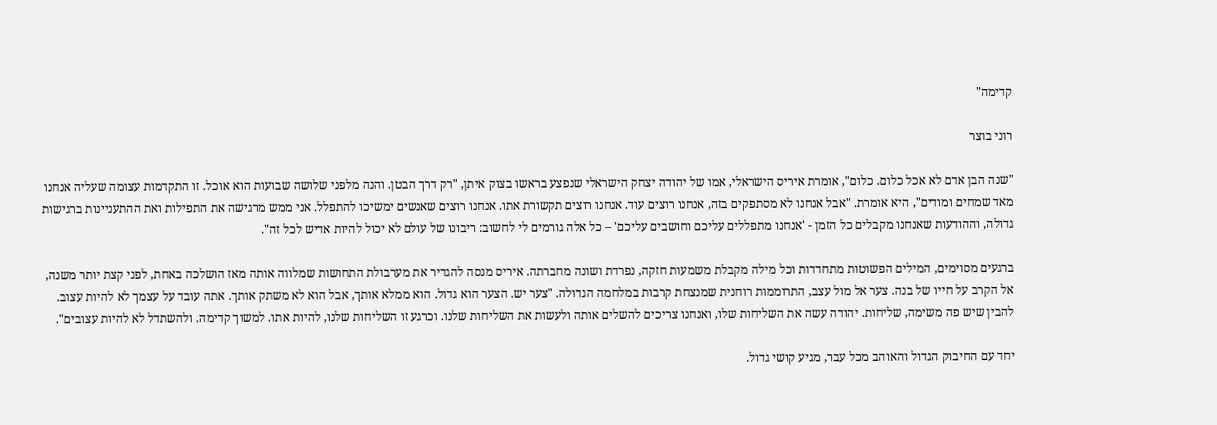קדימה"

רוני בוצר

"שנה הבן אדם לא אכל כלום. כלום", אומרת איריס הישראלי, אמו של יהודה יצחק הישראלי שנפצע בראשו בצוק איתן, "רק דרך הבטן. והנה מלפני שלושה שבועות הוא אוכל. זו התקדמות עצומה שעליה אנחנו מאד שמחים ומודים", היא אומרת. "אבל אנחנו לא מסתפקים בזה, אנחנו רוצים עוד. אנחנו רוצים תקשורת אתו. אנחנו רוצים שאנשים ימשיכו להתפלל. אני ממש מרגישה את התפילות ואת ההתעניינות ברגישות גדולה, וההודעות שאנחנו מקבלים כל הזמן - 'אנחנו מתפללים עליכם וחושבים עליכם' – כל אלה גורמים לי לחשוב: ריבונו של עולם לא יכול להיות אדיש לכל זה".

ברגעים מסוימים, המילים הפשוטות מתחדדות וכל מילה מקבלת משמעות חזקה, נפרדת ושונה מחברתה. איריס מנסה להגדיר את מערבולת התחושות שמלווה אותה מאז הושלכה באחת, לפני קצת יותר משנה, אל הקרב על חייו של בנה. צער אל מול עצב, התרוממות רוחנית שמנצחת קרבות במלחמה הגדולה. "צער יש. הצער הוא גדול. הוא ממלא אותך, אבל הוא לא משתק אותך. אתה עובד על עצמך לא להיות עצוב. להבין שיש פה משימה, שליחות. יהודה עשה את השליחות שלו, ואנחנו צריכים להשלים אותה ולעשות את השליחות שלנו. וכרגע זו השליחות שלנו, להיות אתו. למשוך קדימה. ולהשתדל לא להיות עצובים".

יחד עם החיבוק הגדול והאוהב מכל עבר, מגיע קושי גדול.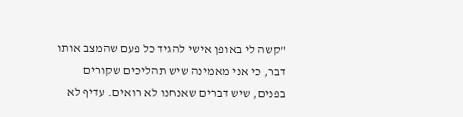"קשה לי באופן אישי להגיד כל פעם שהמצב אותו דבר, כי אני מאמינה שיש תהליכים שקורים בפנים, שיש דברים שאנחנו לא רואים. עדיף לא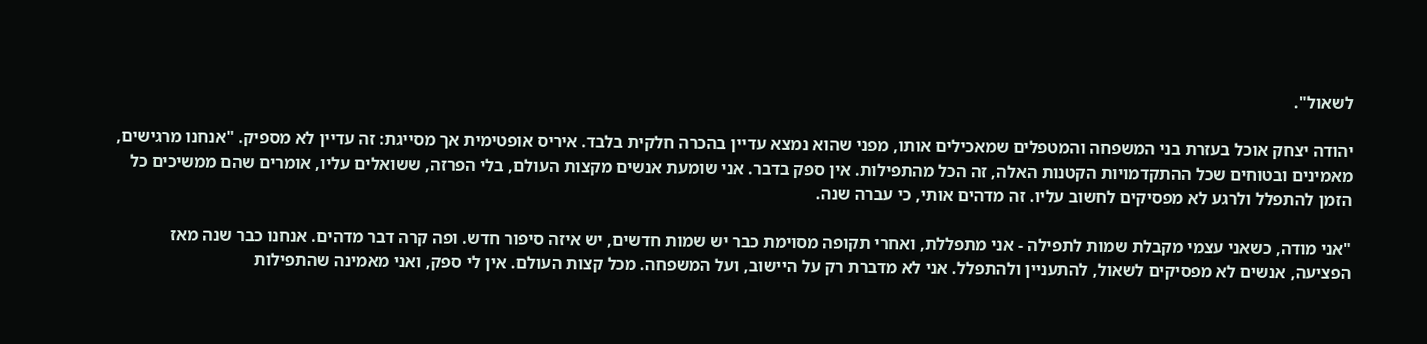לשאול".

יהודה יצחק אוכל בעזרת בני המשפחה והמטפלים שמאכילים אותו, מפני שהוא נמצא עדיין בהכרה חלקית בלבד. איריס אופטימית אך מסייגת: זה עדיין לא מספיק. "אנחנו מרגישים, מאמינים ובטוחים שכל ההתקדמויות הקטנות האלה, זה הכל מהתפילות. אין ספק בדבר. אני שומעת אנשים מקצות העולם, בלי הפרזה, ששואלים עליו, אומרים שהם ממשיכים כל הזמן להתפלל ולרגע לא מפסיקים לחשוב עליו. זה מדהים אותי, כי עברה שנה.

"אני מודה, כשאני עצמי מקבלת שמות לתפילה - אני מתפללת, ואחרי תקופה מסוימת כבר יש שמות חדשים, יש איזה סיפור חדש. ופה קרה דבר מדהים. אנחנו כבר שנה מאז הפציעה, אנשים לא מפסיקים לשאול, להתעניין ולהתפלל. אני לא מדברת רק על היישוב, ועל המשפחה. מכל קצות העולם. אין לי ספק, ואני מאמינה שהתפילות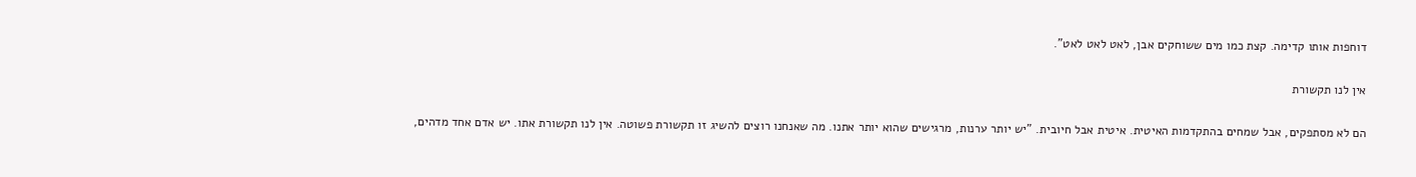דוחפות אותו קדימה. קצת כמו מים ששוחקים אבן, לאט לאט לאט".

אין לנו תקשורת

הם לא מסתפקים, אבל שמחים בהתקדמות האיטית. איטית אבל חיובית. "יש יותר ערנות, מרגישים שהוא יותר אתנו. מה שאנחנו רוצים להשיג זו תקשורת פשוטה. אין לנו תקשורת אתו. יש אדם אחד מדהים,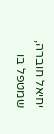יחיאל חוברה, שמטפל בו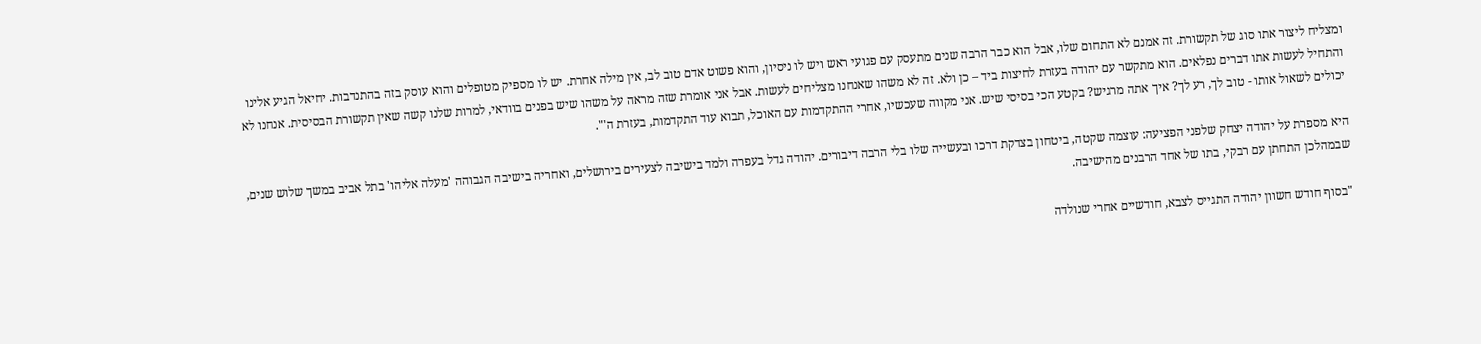ומצליח ליצור אתו סוג של תקשורת. זה אמנם לא התחום שלו, אבל הוא כבר הרבה שנים מתעסק עם פגועי ראש ויש לו ניסיון, והוא פשוט אדם טוב לב, אין מילה אחרת. יש לו מספיק מטופלים והוא עוסק בזה בהתנדבות. יחיאל הגיע אלינו והתחיל לעשות אתו דברים נפלאים. הוא מתקשר עם יהודה בעזרת לחיצות ביד – כן ולא. זה לא משהו שאנחנו מצליחים לעשות. אבל אני אומרת שזה מראה על משהו שיש בפנים בוודאי, למרות שלנו קשה שאין תקשורת הבסיסית. אנחנו לא יכולים לשאול אותו - טוב לך, רע לך? איך אתה מרגיש? בקטע הכי בסיסי שיש. אני מקווה שעכשיו, אחרי ההתקדמות עם האוכל, תבוא עוד התקדמות, בעזרת ה'".

היא מספרת על יהודה יצחק שלפני הפציעה: עוצמה שקטה, ביטחון בצדקת דרכו ובעשייה שלו בלי הרבה דיבורים. יהודה גדל בעפרה ולמד בישיבה לצעירים בירושלים, ואחריה בישיבה הגבוהה 'מעלה אליהו' בתל אביב במשך שלוש שנים, שבמהלכן התחתן עם רבקי, בתו של אחד הרבנים מהישיבה.

"בסוף חודש חשוון יהודה התגייס לצבא, חודשיים אחרי שנולדה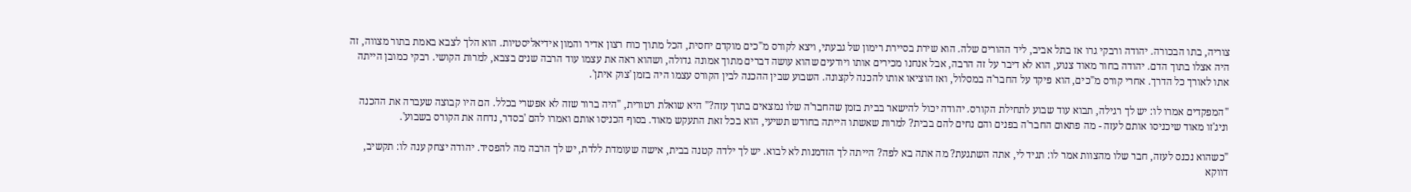צוריה, בתו הבכורה. יהודה ורבקי גרו אז בתל אביב, ליד ההורים שלה. הוא שירת בסיירת רימון של גבעתי, ויצא לקורס מ"כים מוקדם יחסית, הכל מתוך כוח רצון אדיר והמון אידיאליסטיות. הוא הלך לצבא באמת בתור מצווה, זה היה אצלו בתוך הדם. יהודה בחור מאוד צנוע, הוא לא דיבר על זה הרבה, אבל אנחנו מכירים אותו ויודעים שהוא עושה דברים מתוך אמונה גדולה, ושהוא ראה את עצמו עוד הרבה שנים בצבא, למרות הקושי. רבקי כמובן הייתה אתו לאורך כל הדרך. אחרי קורס מ"כים, הוא פיקד על החבר'ה במסלול, ואז הוציאו אותו להכנה לקצונה. השבוע שבין ההכנה לבין הקורס עצמו היה בזמן 'צוק איתן'.

"המפקדים אמרו לו: יש לך רגילה, תבוא עוד שבוע לתחילת הקורס. יהודה יכול להישאר בבית בזמן שהחבר'ה שלו נמצאים בתוך עזה?" היא שואלת רטורית, "היה ברור שזה לא אפשרי בכלל. הם היו קבוצה שעברה את ההכנה וניג'זו מאוד שיכניסו אותם לעזה - מה פתאום החבר'ה בפנים והם נחים להם בבית? למרות שאשתו הייתה בחודש תשיעי, הוא בכל זאת התעקש מאוד. בסוף הכניסו אותם ואמרו להם 'בסדר, נדחה את הקורס בשבוע'.

"כשהוא נכנס לעזה, חבר שלו מהצוות אמר לו: תגיד לי, אתה השתגעת? מה אתה בא לפה? הייתה לך הזדמנות לא לבוא. יש לך ילדה קטנה בבית, אישה שעומדת ללדת, יש לך הרבה מה להפסיד. יהודה יצחק ענה לו: תקשיב, דווקא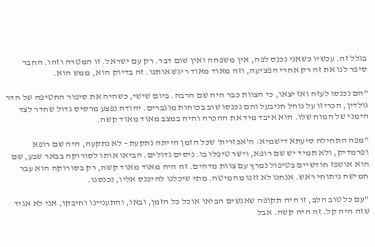בגלל זה. עכשיו כשאני נכנס לפה, אין משפחה ואין שום דבר. רק עם ישראל. זו המטרה וזהו. החבר סיפר לנו את זה רק אחרי הפציעה, וזה מאוד מאוד ריגש אותנו. זה בדיוק הוא, ממש הוא.

"הם נכנסו לעזה ואז יצאו, כי הצוות כבר היה שם הרבה. ביום שישי, כשהיה את סיפור החטיפה של הדר גולדין, הכריזו על נוהל חניבעל והם נכנסו שוב בכוחות מוגברים. יהודה נפצע מרסיס גדול שחדר לצד הימני של המוח שלו. הוא איבד מיד את ההכרה והיה במצב מאוד מאוד קשה.

"מפה התחילה סיעתא דישמיא: ה'אכזרית' שכל הזמן הייתה נתקעת - לא נתקעה, היה שם רופא ופרמדיק, ולא תמיד יש שם רופא, וישר טיפלו בו. ניסים גדולים. הביאו אותו לסורוקה בבאר שבע, שם הוא אושפז חודשיים בטיפול נמרץ עם צוות מדהים. זה היה מאוד מאוד קשה, רק בסורוקה הוא עבר חמישה ניתוחי ראש. אנחנו לא זזנו מהמיטה. מתי שיכלנו להיכנס אליו, נכנסנו.

"עם כל טוב הלב, זו היה תקופה שאנשים הביאו אוכל כל הזמן, ובאו, והתעניינו וחיבקו, אני לא אגיד שזה היה קל. זה היה קשה. אבל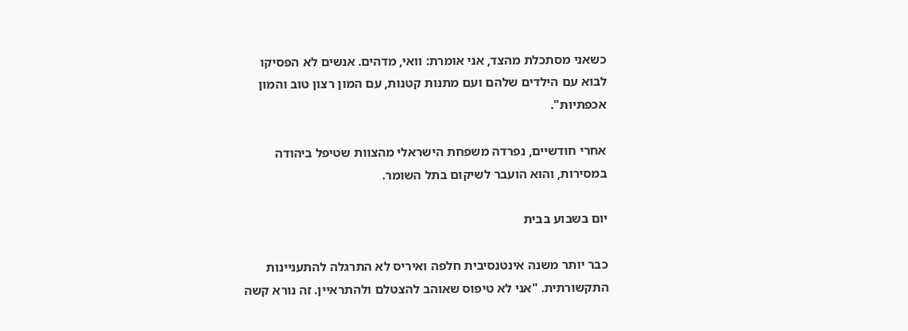כשאני מסתכלת מהצד, אני אומרת: וואי, מדהים. אנשים לא הפסיקו לבוא עם הילדים שלהם ועם מתנות קטנות, עם המון רצון טוב והמון אכפתיות".

אחרי חודשיים, נפרדה משפחת הישראלי מהצוות שטיפל ביהודה במסירות, והוא הועבר לשיקום בתל השומר.

יום בשבוע בבית

כבר יותר משנה אינטנסיבית חלפה ואיריס לא התרגלה להתעניינות התקשורתית. "אני לא טיפוס שאוהב להצטלם ולהתראיין. זה נורא קשה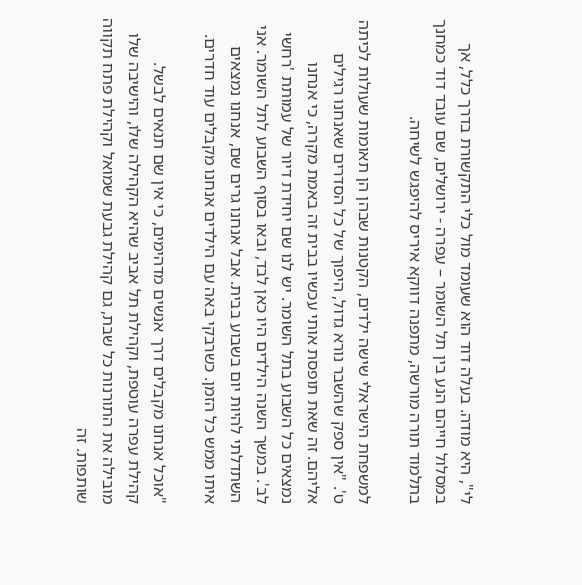לי", היא מודה. בעלה דוד הוא שעומד מול כלי התקשורת בדרך כלל, אך במסלול חייהם הנע בין תל השומר – עפרה - ירושלים, שם עובד דוד כמחנך בתלמוד תורה מורשה, מתפנה דווקא איריס להיפגש לשיחה.

למשפחת הישראלי שישה ילדים, הקטנות שבהן הן תאומות שעולות לכיתה ט'. "אין ספק שהשבר נורא גדול, היפוך של כל הסדרים שאנחנו רגילים אליהם. זה שאת תופסת אותי עכשיו בבית זה באמת מקרה, כי אנחנו נמצאים כל השבוע בתל השומר. יש לנו שם יחידת דיור של עמותת 'רחשי לב'. במשך השנה הילדים היו כאן לבד, ובאו בסוף השבוע לתל השומר. אני השתדלתי להיות יום בשבוע בבית. אבל אנחנו גרים שם, אנחנו נמצאים איתו ממש כל הזמן. כשרבקי באה עם הילדים אנחנו מקבלים עוד חדרים.

"אוכל אנחנו מקבלים דרך אנשים מדהימים, כי אין שם תנאים לבשל. קהילת עפרה עוטפת, וקהילת תל אביב שהיא הקהילה שלו, והישיבה שלו מובילה את התורנות כל שבת, גם קהילת גבעת שמואל וקהילת פתח תקווה שותפות. זה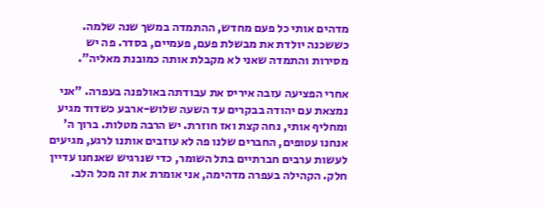מדהים אותי כל פעם מחדש, ההתמדה במשך שנה שלמה. כששכנה יולדת את מבשלת פעם, פעמיים, בסדר. פה יש מסירות והתמדה שאני לא מקבלת אותה כמובנת מאליה".

אחרי הפציעה עזבה איריס את עבודתה באולפנה בעפרה. "אני נמצאת עם יהודה בבקרים עד השעה שלוש-ארבע כשדוד מגיע ומחליף אותי, נחה קצת ואז חוזרת. יש הרבה מטלות. ברוך ה' אנחנו עטופים, החברים שלנו פה לא עוזבים אותנו לרגע, מגיעים לעשות ערבים חברתיים בתל השומר, כדי שנרגיש שאנחנו עדיין חלק. הקהילה בעפרה מדהימה, אני אומרת את זה מכל הלב.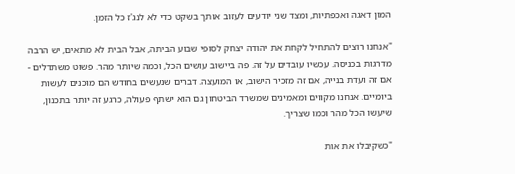המון דאגה ואכפתיות, ומצד שני יודעים לעזוב אותך בשקט כדי לא לנג'ז כל הזמן.

"אנחנו רוצים להתחיל לקחת את יהודה יצחק לסופי שבוע הביתה, אבל הבית לא מתאים, יש הרבה מדרגות בכניסה. עכשיו עובדים על זה. פה ביישוב עושים הכל, וכמה שיותר מהר. פשוט משתדלים - אם זה ועדת בנייה, אם זה מזכיר הישוב, או המועצה. דברים שנעשים בחודש הם מוכנים לעשות ביומיים. אנחנו מקווים ומאמינים שמשרד הביטחון גם הוא ישתף פעולה, כרגע זה יותר בתכנון, שיעשו הכל מהר וכמו שצריך.

"כשקיבלו את אות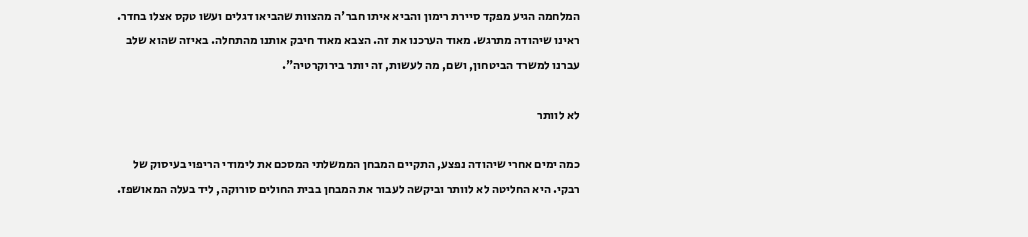המלחמה הגיע מפקד סיירת רימון והביא איתו חבר'ה מהצוות שהביאו דגלים ועשו טקס אצלו בחדר. ראינו שיהודה מתרגש. מאוד הערכנו את זה. הצבא מאוד חיבק אותנו מהתחלה. באיזה שהוא שלב עברנו למשרד הביטחון, ושם, מה לעשות, זה יותר בירוקרטיה".

לא לוותר

כמה ימים אחרי שיהודה נפצע, התקיים המבחן הממשלתי המסכם את לימודי הריפוי בעיסוק של רבקי. היא החליטה לא לוותר וביקשה לעבור את המבחן בבית החולים סורוקה, ליד בעלה המאושפז.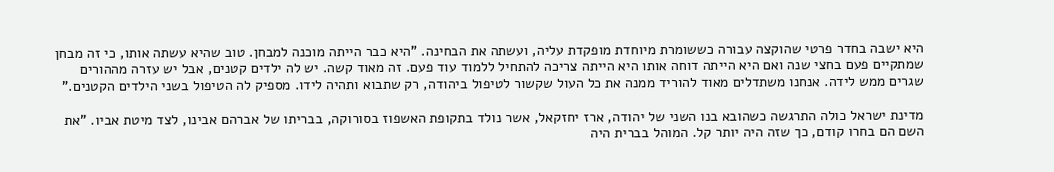היא ישבה בחדר פרטי שהוקצה עבורה כששומרת מיוחדת מופקדת עליה, ועשתה את הבחינה. "היא כבר הייתה מוכנה למבחן. טוב שהיא עשתה אותו, כי זה מבחן שמתקיים פעם בחצי שנה ואם היא הייתה דוחה אותו היא הייתה צריכה להתחיל ללמוד עוד פעם. זה מאוד קשה. יש לה ילדים קטנים, אבל יש עזרה מההורים שגרים ממש לידה. אנחנו משתדלים מאוד להוריד ממנה את כל העול שקשור לטיפול ביהודה, רק שתבוא ותהיה לידו. מספיק לה הטיפול בשני הילדים הקטנים."

מדינת ישראל כולה התרגשה כשהובא בנו השני של יהודה, ארז יחזקאל, אשר נולד בתקופת האשפוז בסורוקה, בבריתו של אברהם אבינו, לצד מיטת אביו. "את השם הם בחרו קודם, כך שזה היה יותר קל. המוהל בברית היה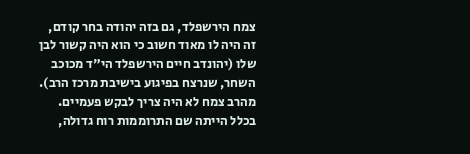צמח הירשפלד, גם בזה יהודה בחר קודם, זה היה לו מאוד חשוב כי הוא היה קשור לבן שלו (יהונדב חיים הירשפלד הי"ד מכוכב השחר, שנרצח בפיגוע בישיבת מרכז הרב). מהרב צמח לא היה צריך לבקש פעמיים. בכלל הייתה שם התרוממות רוח גדולה,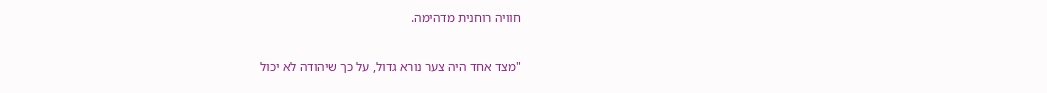חוויה רוחנית מדהימה.

"מצד אחד היה צער נורא גדול, על כך שיהודה לא יכול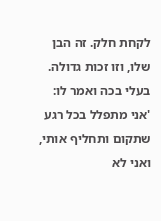לקחת חלק. זה הבן שלו, וזו זכות גדולה. בעלי בכה ואמר לו: 'אני מתפלל בכל רגע שתקום ותחליף אותי, ואני לא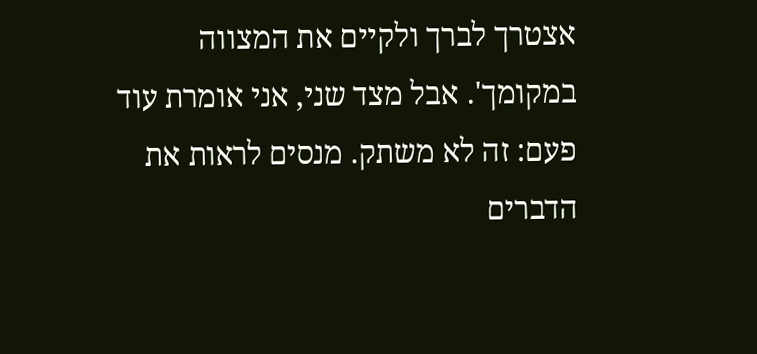אצטרך לברך ולקיים את המצווה במקומך'. אבל מצד שני, אני אומרת עוד פעם: זה לא משתק. מנסים לראות את הדברים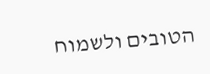הטובים ולשמוח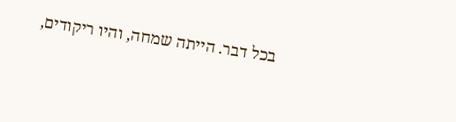בכל דבר. הייתה שמחה, והיו ריקודים,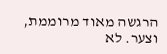הרגשה מאוד מרוממת, וצער. לא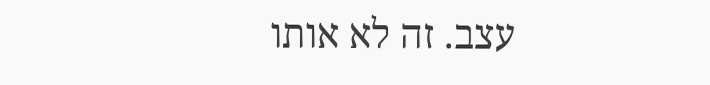עצב. זה לא אותו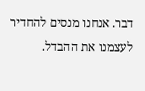דבר. אנחנו מנסים להחדיר לעצמנו את ההבדל.